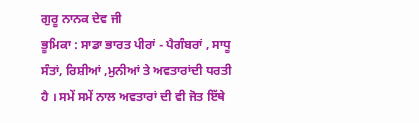ਗੁਰੂ ਨਾਨਕ ਦੇਵ ਜੀ
ਭੂਮਿਕਾ : ਸਾਡਾ ਭਾਰਤ ਪੀਰਾਂ - ਪੈਗੰਬਰਾਂ , ਸਾਧੂ ਸੰਤਾਂ, ਰਿਸ਼ੀਆਂ ,ਮੁਨੀਆਂ ਤੇ ਅਵਤਾਰਾਂਦੀ ਧਰਤੀ ਹੈ । ਸਮੇਂ ਸਮੇਂ ਨਾਲ ਅਵਤਾਰਾਂ ਦੀ ਵੀ ਜੋਤ ਇੱਥੇ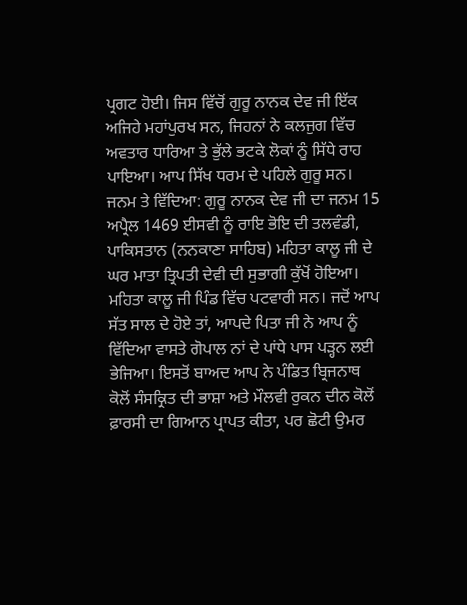ਪ੍ਰਗਟ ਹੋਈ। ਜਿਸ ਵਿੱਚੋਂ ਗੁਰੂ ਨਾਨਕ ਦੇਵ ਜੀ ਇੱਕ ਅਜਿਹੇ ਮਹਾਂਪੁਰਖ ਸਨ, ਜਿਹਨਾਂ ਨੇ ਕਲਜੁਗ ਵਿੱਚ ਅਵਤਾਰ ਧਾਰਿਆ ਤੇ ਭੁੱਲੇ ਭਟਕੇ ਲੋਕਾਂ ਨੂੰ ਸਿੱਧੇ ਰਾਹ ਪਾਇਆ। ਆਪ ਸਿੱਖ ਧਰਮ ਦੇ ਪਹਿਲੇ ਗੁਰੂ ਸਨ।
ਜਨਮ ਤੇ ਵਿੱਦਿਆ: ਗੁਰੂ ਨਾਨਕ ਦੇਵ ਜੀ ਦਾ ਜਨਮ 15 ਅਪ੍ਰੈਲ 1469 ਈਸਵੀ ਨੂੰ ਰਾਇ ਭੋਇ ਦੀ ਤਲਵੰਡੀ, ਪਾਕਿਸਤਾਨ (ਨਨਕਾਣਾ ਸਾਹਿਬ) ਮਹਿਤਾ ਕਾਲੂ ਜੀ ਦੇ ਘਰ ਮਾਤਾ ਤ੍ਰਿਪਤੀ ਦੇਵੀ ਦੀ ਸੁਭਾਗੀ ਕੁੱਖੋਂ ਹੋਇਆ। ਮਹਿਤਾ ਕਾਲੂ ਜੀ ਪਿੰਡ ਵਿੱਚ ਪਟਵਾਰੀ ਸਨ। ਜਦੋਂ ਆਪ ਸੱਤ ਸਾਲ ਦੇ ਹੋਏ ਤਾਂ, ਆਪਦੇ ਪਿਤਾ ਜੀ ਨੇ ਆਪ ਨੂੰ ਵਿੱਦਿਆ ਵਾਸਤੇ ਗੋਪਾਲ ਨਾਂ ਦੇ ਪਾਂਧੇ ਪਾਸ ਪੜ੍ਹਨ ਲਈ ਭੇਜਿਆ। ਇਸਤੋਂ ਬਾਅਦ ਆਪ ਨੇ ਪੰਡਿਤ ਬ੍ਰਿਜਨਾਥ ਕੋਲੋਂ ਸੰਸਕ੍ਰਿਤ ਦੀ ਭਾਸ਼ਾ ਅਤੇ ਮੌਲਵੀ ਰੁਕਨ ਦੀਨ ਕੋਲੋਂ ਫ਼ਾਰਸੀ ਦਾ ਗਿਆਨ ਪ੍ਰਾਪਤ ਕੀਤਾ, ਪਰ ਛੋਟੀ ਉਮਰ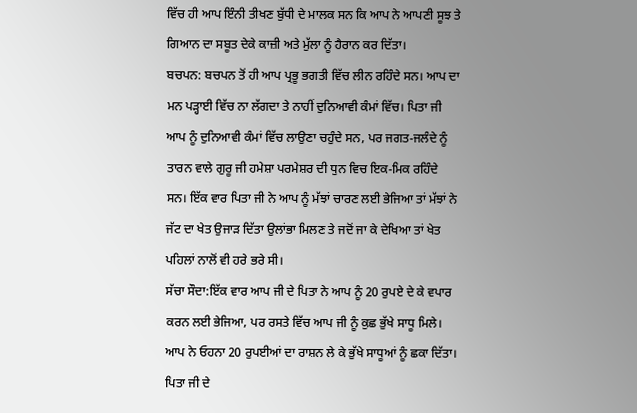ਵਿੱਚ ਹੀ ਆਪ ਇੰਨੀ ਤੀਖਣ ਬੁੱਧੀ ਦੇ ਮਾਲਕ ਸਨ ਕਿ ਆਪ ਨੇ ਆਪਣੀ ਸੂਝ ਤੇ ਗਿਆਨ ਦਾ ਸਬੂਤ ਦੇਕੇ ਕਾਜ਼ੀ ਅਤੇ ਮੁੱਲਾ ਨੂੰ ਹੈਰਾਨ ਕਰ ਦਿੱਤਾ।
ਬਚਪਨ: ਬਚਪਨ ਤੋਂ ਹੀ ਆਪ ਪ੍ਰਭੂ ਭਗਤੀ ਵਿੱਚ ਲੀਨ ਰਹਿੰਦੇ ਸਨ। ਆਪ ਦਾ ਮਨ ਪੜ੍ਹਾਈ ਵਿੱਚ ਨਾ ਲੱਗਦਾ ਤੇ ਨਾਹੀਂ ਦੁਨਿਆਵੀ ਕੰਮਾਂ ਵਿੱਚ। ਪਿਤਾ ਜੀ ਆਪ ਨੂੰ ਦੁਨਿਆਵੀ ਕੰਮਾਂ ਵਿੱਚ ਲਾਉਣਾ ਚਹੁੰਦੇ ਸਨ, ਪਰ ਜਗਤ-ਜਲੰਦੇ ਨੂੰ ਤਾਰਨ ਵਾਲੇ ਗੁਰੂ ਜੀ ਹਮੇਸ਼ਾ ਪਰਮੇਸ਼ਰ ਦੀ ਧੁਨ ਵਿਚ ਇਕ-ਮਿਕ ਰਹਿੰਦੇ ਸਨ। ਇੱਕ ਵਾਰ ਪਿਤਾ ਜੀ ਨੇ ਆਪ ਨੂੰ ਮੱਝਾਂ ਚਾਰਣ ਲਈ ਭੇਜਿਆ ਤਾਂ ਮੱਝਾਂ ਨੇ ਜੱਟ ਦਾ ਖੇਤ ਉਜਾੜ ਦਿੱਤਾ ਉਲਾਂਭਾ ਮਿਲਣ ਤੇ ਜਦੋਂ ਜਾ ਕੇ ਦੇਖਿਆ ਤਾਂ ਖੇਤ ਪਹਿਲਾਂ ਨਾਲੋਂ ਵੀ ਹਰੇ ਭਰੇ ਸੀ।
ਸੱਚਾ ਸੌਦਾ:ਇੱਕ ਵਾਰ ਆਪ ਜੀ ਦੇ ਪਿਤਾ ਨੇ ਆਪ ਨੂੰ 20 ਰੁਪਏ ਦੇ ਕੇ ਵਪਾਰ ਕਰਨ ਲਈ ਭੇਜਿਆ, ਪਰ ਰਸਤੇ ਵਿੱਚ ਆਪ ਜੀ ਨੂੰ ਕੁਛ ਭੁੱਖੇ ਸਾਧੂ ਮਿਲੇ। ਆਪ ਨੇ ਓਹਨਾ 20 ਰੁਪਈਆਂ ਦਾ ਰਾਸ਼ਨ ਲੇ ਕੇ ਭੁੱਖੇ ਸਾਧੂਆਂ ਨੂੰ ਛਕਾ ਦਿੱਤਾ। ਪਿਤਾ ਜੀ ਦੇ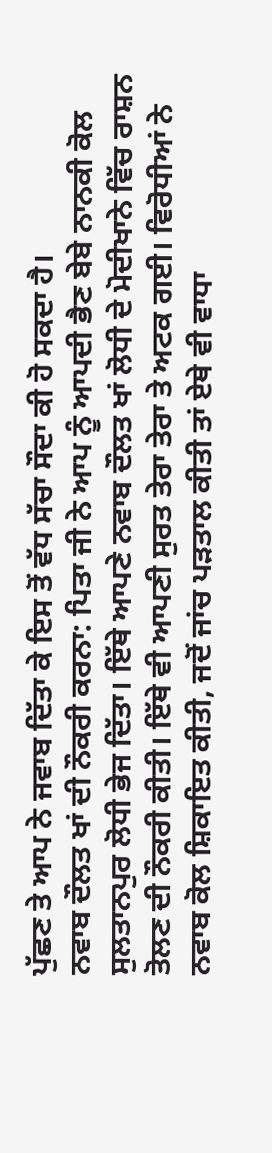ਪੁੱਛਣ ਤੇ ਆਪ ਨੇ ਜਵਾਬ ਦਿੱਤਾ ਕੇ ਇਸ ਤੋਂ ਵੱਧ ਸੱਚਾ ਸੌਦਾ ਕੀ ਹੋ ਸਕਦਾ ਹੈ।
ਨਵਾਬ ਦੌਲਤ ਖਾਂ ਦੀ ਨੌਕਰੀ ਕਰਨਾ: ਪਿਤਾ ਜੀ ਨੇ ਆਪ ਨੂੰ ਆਪਦੀ ਭੈਣ ਬੇਬੇ ਨਾਨਕੀ ਕੋਲ ਸੁਲਤਾਨਪੁਰ ਲੋਧੀ ਭੇਜ ਦਿੱਤਾ। ਇੱਥੇ ਆਪਣੇ ਨਵਾਬ ਦੌਲਤ ਖਾਂ ਲੋਧੀ ਦੇ ਮੋਦੀਖਾਨੇ ਵਿੱਚ ਰਾਸ਼ਨ ਤੋਲਣ ਦੀ ਨੌਕਰੀ ਕੀਤੀ। ਇੱਥੇ ਵੀ ਆਪਣੀ ਸੁਰਤ ਤੇਰਾ ਤੇਰਾ ਤੇ ਅਟਕ ਗਈ। ਵਿਰੋਧੀਆਂ ਨੇ ਨਵਾਬ ਕੋਲ ਸ਼ਿਕਾਇਤ ਕੀਤੀ, ਜਦੋਂ ਜਾਂਚ ਪੜਤਾਲ ਕੀਤੀ ਤਾਂ ਏਥੇ ਵੀ ਵਾਧਾ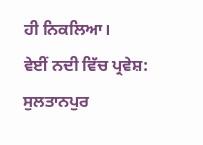ਹੀ ਨਿਕਲਿਆ।
ਵੇਈਂ ਨਦੀ ਵਿੱਚ ਪ੍ਰਵੇਸ਼: ਸੁਲਤਾਨਪੁਰ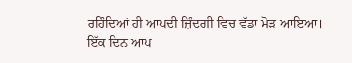ਰਹਿੰਦਿਆਂ ਹੀ ਆਪਦੀ ਜ਼ਿੰਦਗੀ ਵਿਚ ਵੱਡਾ ਮੋੜ ਆਇਆ। ਇੱਕ ਦਿਨ ਆਪ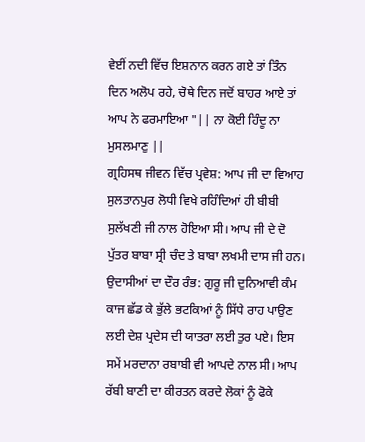ਵੇਈਂ ਨਦੀ ਵਿੱਚ ਇਸ਼ਨਾਨ ਕਰਨ ਗਏ ਤਾਂ ਤਿੰਨ ਦਿਨ ਅਲੋਪ ਰਹੇ, ਚੋਥੇ ਦਿਨ ਜਦੋਂ ਬਾਹਰ ਆਏ ਤਾਂ ਆਪ ਨੇ ਫਰਮਾਇਆ "|| ਨਾ ਕੋਈ ਹਿੰਦੂ ਨਾ ਮੁਸਲਮਾਣੁ ||
ਗ੍ਰਹਿਸਥ ਜੀਵਨ ਵਿੱਚ ਪ੍ਰਵੇਸ਼: ਆਪ ਜੀ ਦਾ ਵਿਆਹ ਸੁਲਤਾਨਪੁਰ ਲੋਧੀ ਵਿਖੇ ਰਹਿੰਦਿਆਂ ਹੀ ਬੀਬੀ ਸੁਲੱਖਣੀ ਜੀ ਨਾਲ ਹੋਇਆ ਸੀ। ਆਪ ਜੀ ਦੇ ਦੋ ਪੁੱਤਰ ਬਾਬਾ ਸ੍ਰੀ ਚੰਦ ਤੇ ਬਾਬਾ ਲਖਮੀ ਦਾਸ ਜੀ ਹਨ।
ਉਦਾਸੀਆਂ ਦਾ ਦੌਰ ਰੰਭ: ਗੁਰੂ ਜੀ ਦੁਨਿਆਵੀ ਕੰਮ ਕਾਜ ਛੱਡ ਕੇ ਭੁੱਲੇ ਭਟਕਿਆਂ ਨੂੰ ਸਿੱਧੇ ਰਾਹ ਪਾਉਣ ਲਈ ਦੇਸ਼ ਪ੍ਰਦੇਸ ਦੀ ਯਾਤਰਾ ਲਈ ਤੁਰ ਪਏ। ਇਸ ਸਮੇਂ ਮਰਦਾਨਾ ਰਬਾਬੀ ਵੀ ਆਪਦੇ ਨਾਲ ਸੀ। ਆਪ ਰੱਬੀ ਬਾਣੀ ਦਾ ਕੀਰਤਨ ਕਰਦੇ ਲੋਕਾਂ ਨੂੰ ਫੋਕੇ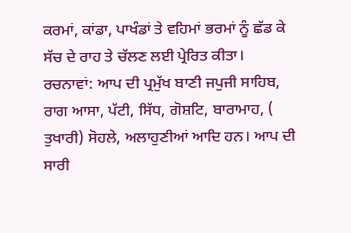ਕਰਮਾਂ, ਕਾਂਡਾ, ਪਾਖੰਡਾਂ ਤੇ ਵਹਿਮਾਂ ਭਰਮਾਂ ਨੂੰ ਛੱਡ ਕੇ ਸੱਚ ਦੇ ਰਾਹ ਤੇ ਚੱਲਣ ਲਈ ਪ੍ਰੇਰਿਤ ਕੀਤਾ।
ਰਚਨਾਵਾਂ: ਆਪ ਦੀ ਪ੍ਰਮੁੱਖ ਬਾਣੀ ਜਪੁਜੀ ਸਾਹਿਬ, ਰਾਗ ਆਸਾ, ਪੱਟੀ, ਸਿੱਧ, ਗੋਸ਼ਟਿ, ਬਾਰਾਮਾਹ, ( ਤੁਖਾਰੀ) ਸੋਹਲੇ, ਅਲਾਹੁਣੀਆਂ ਆਦਿ ਹਨ। ਆਪ ਦੀ ਸਾਰੀ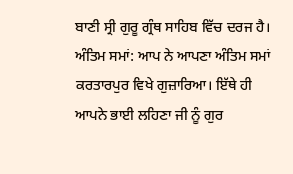ਬਾਣੀ ਸ੍ਰੀ ਗੁਰੂ ਗ੍ਰੰਥ ਸਾਹਿਬ ਵਿੱਚ ਦਰਜ ਹੈ।
ਅੰਤਿਮ ਸਮਾਂ: ਆਪ ਨੇ ਆਪਣਾ ਅੰਤਿਮ ਸਮਾਂ ਕਰਤਾਰਪੁਰ ਵਿਖੇ ਗੁਜ਼ਾਰਿਆ। ਇੱਥੇ ਹੀ ਆਪਨੇ ਭਾਈ ਲਹਿਣਾ ਜੀ ਨੂੰ ਗੁਰ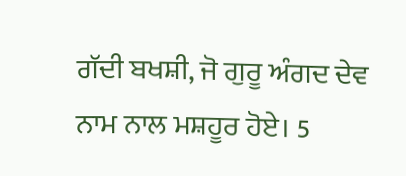ਗੱਦੀ ਬਖਸ਼ੀ, ਜੋ ਗੁਰੂ ਅੰਗਦ ਦੇਵ ਨਾਮ ਨਾਲ ਮਸ਼ਹੂਰ ਹੋਏ। 5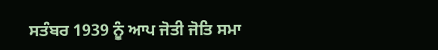ਸਤੰਬਰ 1939 ਨੂੰ ਆਪ ਜੋਤੀ ਜੋਤਿ ਸਮਾ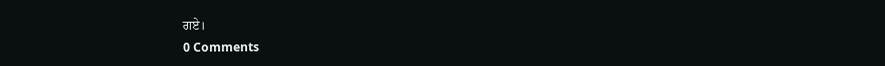ਗਏ।
0 Comments